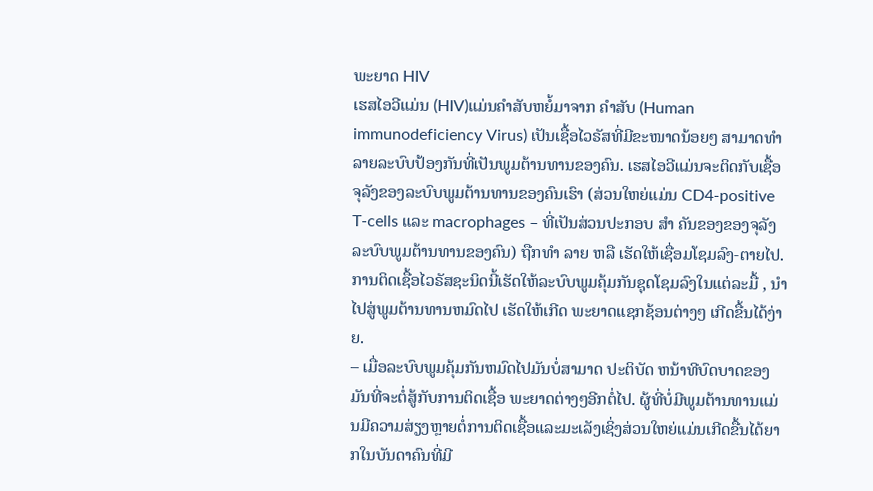ພະຍາດ HIV
ເຮສໄອວີແມ່ນ (HIV)ແມ່ນຄໍາສັບຫຍໍ້ມາຈາກ ຄໍາສັບ (Human immunodeficiency Virus) ເປັນເຊື້ອໄວຣັສທີ່ມີຂະໜາດນ້ອຍໆ ສາມາດທຳລາຍລະບົບປ້ອງກັນທີ່ເປັນພູມຕ້ານທານຂອງຄົນ. ເຮສໄອວີແມ່ນຈະຕິດກັບເຊື້ອຈຸລັງຂອງລະບົບພູມຕ້ານທານຂອງຄົນເຮົາ (ສ່ວນໃຫຍ່ແມ່ນ CD4-positive T-cells ແລະ macrophages – ທີ່ເປັນສ່ວນປະກອບ ສຳ ຄັນຂອງຂອງຈຸລັງລະບົບພູມຕ້ານທານຂອງຄົນ) ຖືກທຳ ລາຍ ຫລື ເຮັດໃຫ້ເຊື່ອມໂຊມລົງ-ຕາຍໄປ.
ການຕິດເຊື້ອໄວຣັສຊະນິດນີ້ເຮັດໃຫ້ລະບົບພູມຄຸ້ມກັນຊຸດໂຊມລົງໃນແຕ່ລະມື້ , ນຳ ໄປສູ່ພູມຕ້ານທານຫມົດໄປ ເຮັດໃຫ້ເກີດ ພະຍາດແຊກຊ້ອນຕ່າງໆ ເກີດຂື້ນໄດ້ງ່າຍ.
– ເມື່ອລະບົບພູມຄຸ້ມກັນຫມົດໄປມັນບໍ່ສາມາດ ປະຕິບັດ ຫນ້າທີບົດບາດຂອງມັນທີ່ຈະຕໍ່ສູ້ກັບການຕິດເຊື້ອ ພະຍາດຕ່າງໆອີກຕໍ່ໄປ. ຜູ້ທີ່ບໍ່ມີພູມຕ້ານທານແມ່ນມີຄວາມສ່ຽງຫຼາຍຕໍ່ການຕິດເຊື້ອແລະມະເລັງເຊິ່ງສ່ວນໃຫຍ່ແມ່ນເກີດຂື້ນໄດ້ຍາກໃນບັນດາຄົນທີ່ມີ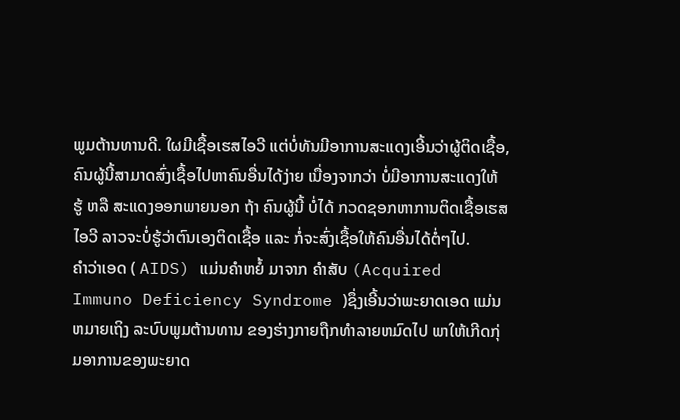ພູມຕ້ານທານດີ. ໃຜມີເຊື້ອເຮສໄອວີ ແຕ່ບໍ່ທັນມີອາການສະແດງເອີ້ນວ່າຜູ້ຕິດເຊື້ອ, ຄົນຜູ້ນີ້ສາມາດສົ່ງເຊື້ອໄປຫາຄົນອື່ນໄດ້ງ່າຍ ເນື່ອງຈາກວ່າ ບໍ່ມີອາການສະແດງໃຫ້ ຮູ້ ຫລື ສະແດງອອກພາຍນອກ ຖ້າ ຄົນຜູ້ນີ້ ບໍ່ໄດ້ ກວດຊອກຫາການຕິດເຊື້ອເຮສໄອວີ ລາວຈະບໍ່ຮູ້ວ່າຕົນເອງຕິດເຊື້ອ ແລະ ກໍ່ຈະສົ່ງເຊື້ອໃຫ້ຄົນອື່ນໄດ້ຕໍ່ໆໄປ.
ຄຳວ່າເອດ ( AIDS) ແມ່ນຄຳຫຍໍ້ ມາຈາກ ຄຳສັບ (Acquired Immuno Deficiency Syndrome )ຊຶ່ງເອີ້ນວ່າພະຍາດເອດ ແມ່ນຫມາຍເຖິງ ລະບົບພູມຕ້ານທານ ຂອງຮ່າງກາຍຖືກທຳລາຍຫມົດໄປ ພາໃຫ້ເກີດກຸ່ມອາການຂອງພະຍາດ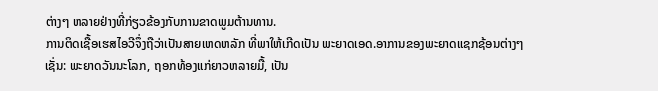ຕ່າງໆ ຫລາຍຢ່າງທີ່ກ່ຽວຂ້ອງກັບການຂາດພູມຕ້ານທານ.
ການຕິດເຊື້ອເຮສໄອວີຈຶ່ງຖືວ່າເປັນສາຍເຫດຫລັກ ທີ່ພາໃຫ້ເກີດເປັນ ພະຍາດເອດ.ອາການຂອງພະຍາດແຊກຊ້ອນຕ່າງໆ ເຊັ່ນ: ພະຍາດວັນນະໂລກ, ຖອກທ້ອງແກ່ຍາວຫລາຍມື້, ເປັນ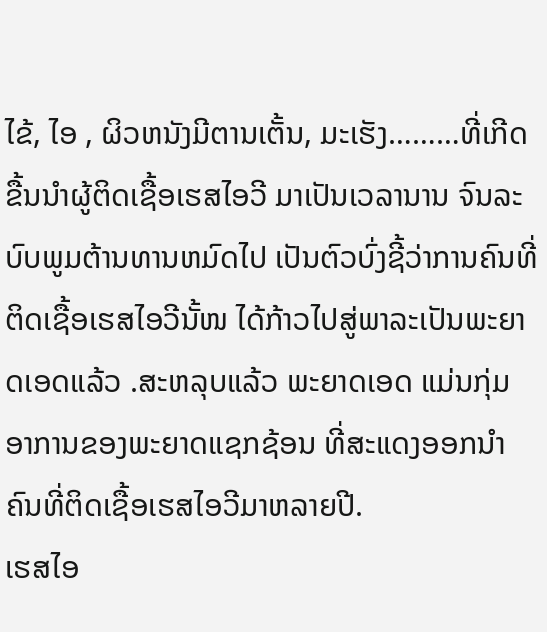ໄຂ້, ໄອ , ຜິວຫນັງມີຕານເຕັ້ນ, ມະເຮັງ………ທີ່ເກີດຂື້ນນໍາຜູ້ຕິດເຊື້ອເຮສໄອວີ ມາເປັນເວລານານ ຈົນລະບົບພູມຕ້ານທານຫມົດໄປ ເປັນຕົວບົ່ງຊີ້ວ່າການຄົນທີ່ຕິດເຊື້ອເຮສໄອວີນັ້ໜ ໄດ້ກ້າວໄປສູ່ພາລະເປັນພະຍາດເອດແລ້ວ .ສະຫລຸບແລ້ວ ພະຍາດເອດ ແມ່ນກຸ່ມອາການຂອງພະຍາດແຊກຊ້ອນ ທີ່ສະແດງອອກນໍາຄົນທີ່ຕິດເຊື້ອເຮສໄອວີມາຫລາຍປີ.
ເຮສໄອ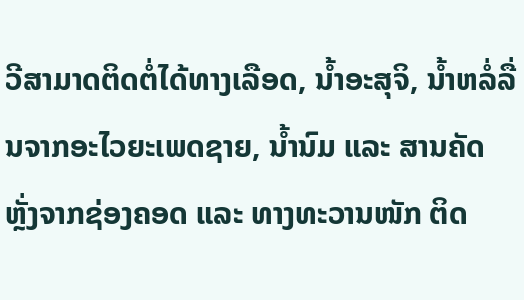ວີສາມາດຕິດຕໍ່ໄດ້ທາງເລືອດ, ນ້ຳອະສຸຈິ, ນ້ຳຫລໍ່ລື່ນຈາກອະໄວຍະເພດຊາຍ, ນ້ຳນົມ ແລະ ສານຄັດຫຼັ່ງຈາກຊ່ອງຄອດ ແລະ ທາງທະວານໜັກ ຕິດ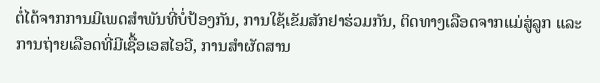ຕໍ່ໄດ້ຈາກການມີເພດສຳພັນທີ່ບໍ່ປ້ອງກັນ, ການໃຊ້ເຂັມສັກຢາຮ່ວມກັນ, ຕິດທາງເລືອດຈາກແມ່ສູ່ລູກ ແລະ ການຖ່າຍເລືອດທີ່ມີເຊື້ອເອສໄອວີ, ການສຳຜັດສານ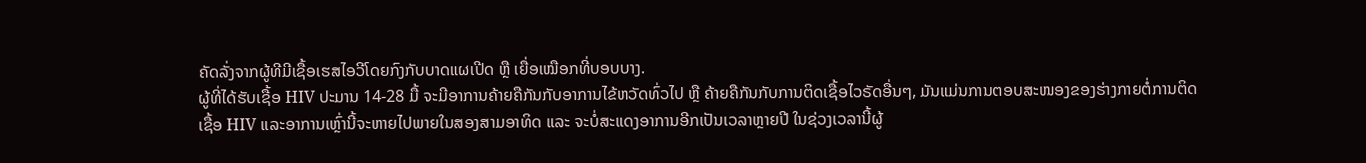ຄັດລັ່ງຈາກຜູ້ທີມີເຊື້ອເຮສໄອວີໂດຍກົງກັບບາດແຜເປີດ ຫຼື ເຍື່ອເໝືອກທີ່ບອບບາງ.
ຜູ້ທີ່ໄດ້ຮັບເຊື້ອ HIV ປະມານ 14-28 ມື້ ຈະມີອາການຄ້າຍຄືກັນກັບອາການໄຂ້ຫວັດທົ່ວໄປ ຫຼື ຄ້າຍຄືກັນກັບການຕິດເຊື້ອໄວຣັດອື່ນໆ, ມັນແມ່ນການຕອບສະໜອງຂອງຮ່າງກາຍຕໍ່ການຕິດເຊື້ອ HIV ແລະອາການເຫຼົ່ານີ້ຈະຫາຍໄປພາຍໃນສອງສາມອາທິດ ແລະ ຈະບໍ່ສະແດງອາການອີກເປັນເວລາຫຼາຍປີ ໃນຊ່ວງເວລານີ້ຜູ້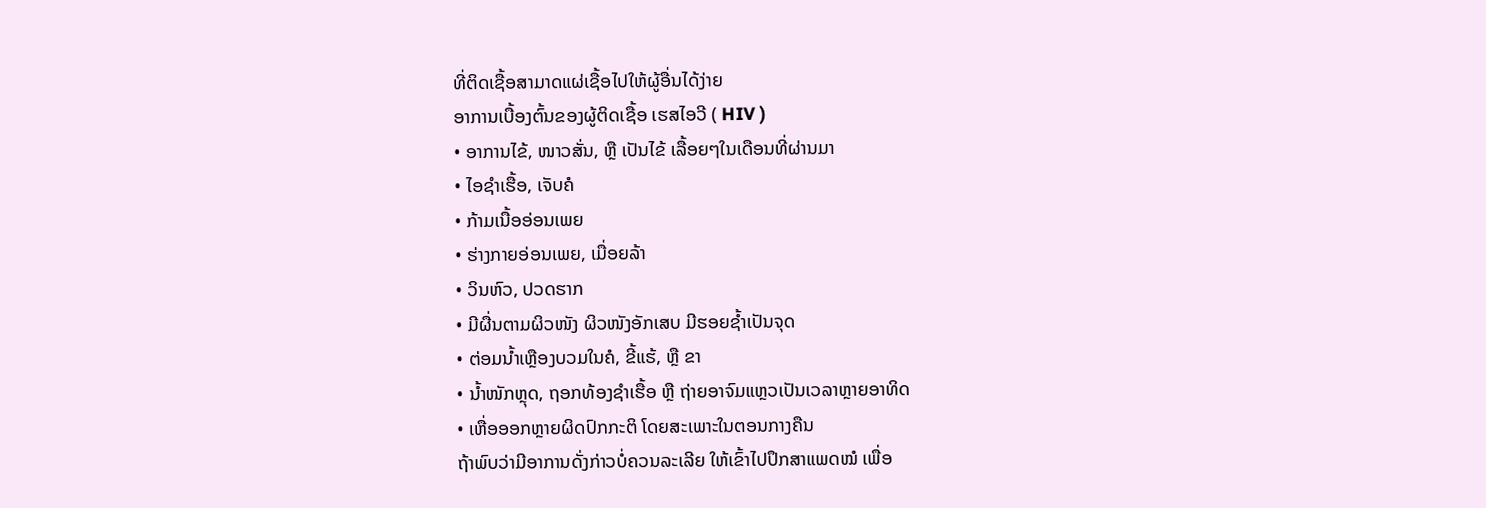ທີ່ຕິດເຊື້ອສາມາດແຜ່ເຊື້ອໄປໃຫ້ຜູ້ອື່ນໄດ້ງ່າຍ
ອາການເບື້ອງຕົ້ນຂອງຜູ້ຕິດເຊື້ອ ເຮສໄອວີ ( HIV )
• ອາການໄຂ້, ໜາວສັ່ນ, ຫຼື ເປັນໄຂ້ ເລື້ອຍໆໃນເດືອນທີ່ຜ່ານມາ
• ໄອຊໍາເຮື້ອ, ເຈັບຄໍ
• ກ້າມເນື້ອອ່ອນເພຍ
• ຮ່າງກາຍອ່ອນເພຍ, ເມື່ອຍລ້າ
• ວິນຫົວ, ປວດຮາກ
• ມີຜື່ນຕາມຜິວໜັງ ຜິວໜັງອັກເສບ ມີຮອຍຊໍ້າເປັນຈຸດ
• ຕ່ອມນ້ຳເຫຼືອງບວມໃນຄໍ, ຂີ້ແຮ້, ຫຼື ຂາ
• ນ້ຳໜັກຫຼຸດ, ຖອກທ້ອງຊໍາເຮື້ອ ຫຼື ຖ່າຍອາຈົມແຫຼວເປັນເວລາຫຼາຍອາທິດ
• ເຫື່ອອອກຫຼາຍຜິດປົກກະຕິ ໂດຍສະເພາະໃນຕອນກາງຄືນ
ຖ້າພົບວ່າມີອາການດັ່ງກ່າວບໍ່ຄວນລະເລີຍ ໃຫ້ເຂົ້າໄປປຶກສາແພດໝໍ ເພື່ອ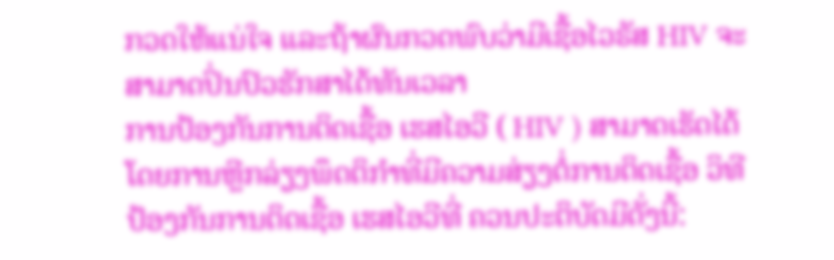ກວດໃຫ້ແນ່ໃຈ ແລະຖ້າຜົນກວດພົບວ່າມີເຊື້ອໄວຣັສ HIV ຈະສາມາດປິ່ນປົວຮັກສາໄດ້ທັນເວລາ
ການປ້ອງກັນການຕິດເຊື້ອ ເຮສໄອວີ ( HIV ) ສາມາດເຮັດໄດ້ໂດຍການຫຼີກລ່ຽງພຶດຕິກໍາທີ່ມີຄວາມສ່ຽງຕໍ່ການຕິດເຊື້ອ ວິທີປ້ອງກັນການຕິດເຊື້ອ ເຮສໄອວີທີ່ ຄວນປະຕິບັດມີດັ່ງນີ້: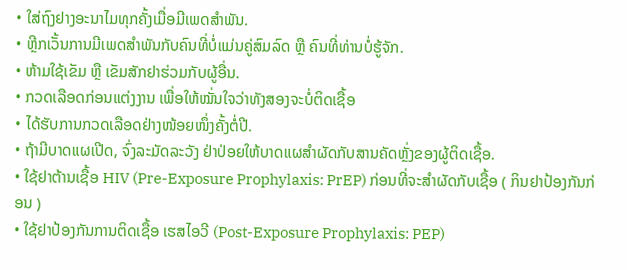• ໃສ່ຖົງຢາງອະນາໄມທຸກຄັ້ງເມື່ອມີເພດສຳພັນ.
• ຫຼີກເວັ້ນການມີເພດສໍາພັນກັບຄົນທີ່ບໍ່ແມ່ນຄູ່ສົມລົດ ຫຼື ຄົນທີ່ທ່ານບໍ່ຮູ້ຈັກ.
• ຫ້າມໃຊ້ເຂັມ ຫຼື ເຂັມສັກຢາຮ່ວມກັບຜູ້ອື່ນ.
• ກວດເລືອດກ່ອນແຕ່ງງານ ເພື່ອໃຫ້ໝັ່ນໃຈວ່າທັງສອງຈະບໍ່ຕິດເຊື້ອ
• ໄດ້ຮັບການກວດເລືອດຢ່າງໜ້ອຍໜຶ່ງຄັ້ງຕໍ່ປີ.
• ຖ້າມີບາດແຜເປີດ, ຈົ່ງລະມັດລະວັງ ຢ່າປ່ອຍໃຫ້ບາດແຜສໍາຜັດກັບສານຄັດຫຼັ່ງຂອງຜູ້ຕິດເຊື້ອ.
• ໃຊ້ຢາຕ້ານເຊື້ອ HIV (Pre-Exposure Prophylaxis: PrEP) ກ່ອນທີ່ຈະສໍາຜັດກັບເຊື້ອ ( ກິນຢາປ້ອງກັນກ່ອນ )
• ໃຊ້ຢາປ້ອງກັນການຕິດເຊື້ອ ເຮສໄອວີ (Post-Exposure Prophylaxis: PEP)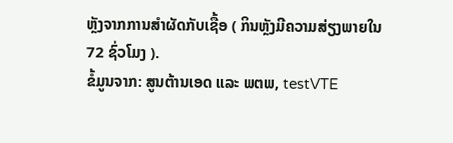ຫຼັງຈາກການສຳຜັດກັບເຊື້ອ ( ກິນຫຼັງມີຄວາມສ່ຽງພາຍໃນ 72 ຊົ່ວໂມງ ).
ຂໍ້ມູນຈາກ: ສູນຕ້ານເອດ ແລະ ພຕພ, testVTE